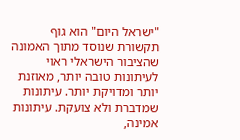"ישראל היום" הוא גוף תקשורת שנוסד מתוך האמונה שהציבור הישראלי ראוי לעיתונות טובה יותר, מאוזנת יותר ומדויקת יותר. עיתונות שמדברת ולא צועקת. עיתונות אמינה,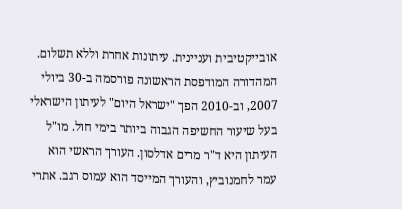אובייקטיבית ועניינית. עיתונות אחרת וללא תשלום. המהדורה המודפסת הראשונה פורסמה ב-30 ביולי 2007, וב-2010 הפך "ישראל היום" לעיתון הישראלי בעל שיעור החשיפה הגבוה ביותר בימי חול. מו"ל העיתון היא ד"ר מרים אדלסון. העורך הראשי הוא עמר לחמנוביץ, והעורך המייסד הוא עמוס רגב. אתרי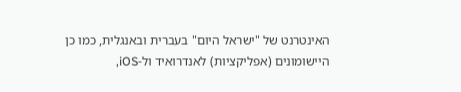האינטרנט של "ישראל היום" בעברית ובאנגלית, כמו כן היישומונים (אפליקציות) לאנדרואיד ול-iOS,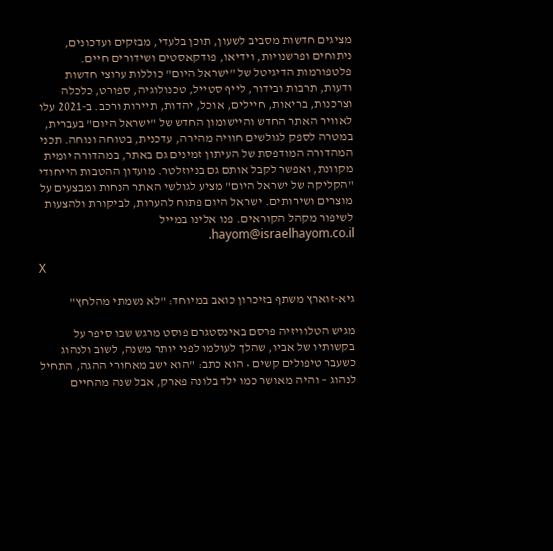מציגים חדשות מסביב לשעון, תוכן בלעדי, מבזקים ועדכונים, ניתוחים ופרשנויות, וידיאו, פודקאסטים ושידורים חיים. פלטפורמות הדיגיטל של "ישראל היום" כוללות ערוצי חדשות ודעות, תרבות ובידור, לייף סטייל, טכנולוגיה, ספורט, כלכלה וצרכנות, בריאות, חיילים, אוכל, יהדות, תיירות ורכב. ב-2021 עלו לאוויר האתר החדש והיישומון החדש של "ישראל היום" בעברית, במטרה לספק לגולשים חוויה מהירה, עדכנית, בטוחה ונוחה. תכני המהדורה המודפסת של העיתון זמינים גם באתר, במהדורה יומית מקוונת, ואפשר לקבל אותם גם בניוזלטר. מועדון ההטבות הייחודי "הקליקה של ישראל היום" מציע לגולשי האתר הנחות ומבצעים על מוצרים ושירותים. ישראל היום פתוח להערות, לביקורת ולהצעות לשיפור מקהל הקוראים. פנו אלינו במייל hayom@israelhayom.co.il.

X

גיא-זוארץ משתף בזיכרון כואב במיוחד: "לא נשמתי מהלחץ"

מגיש הטלוויזיה פרסם באינסטגרם פוסט מרגש שבו סיפר על בקשותיו של אביו, שהלך לעולמו לפני יותר משנה, לשוב ולנהוג כשעבר טיפולים קשים • הוא כתב: "הוא ישב מאחורי ההגה, התחיל לנהוג – והיה מאושר כמו ילד בלונה פארק, אבל שנה מהחיים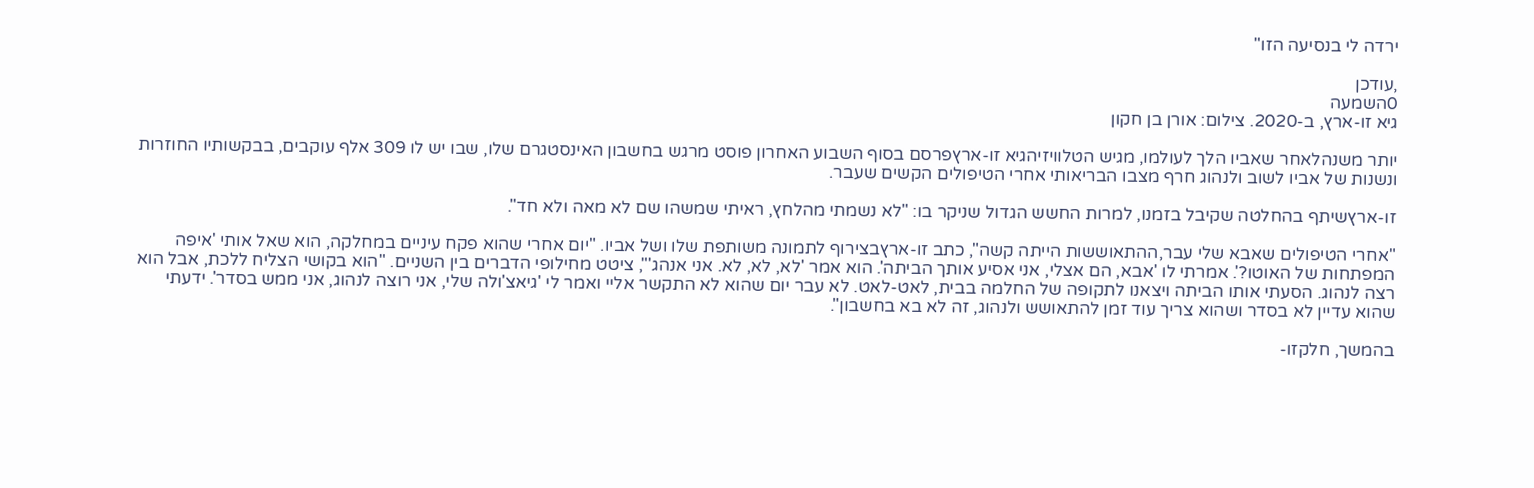ירדה לי בנסיעה הזו"

,עודכן
0השמעה
גיא זו-ארץ, ב-2020. צילום: אורן בן חקון

יותר משנהלאחר שאביו הלך לעולמו, מגיש הטלוויזיהגיא זו-ארץפרסם בסוף השבוע האחרון פוסט מרגש בחשבון האינסטגרם שלו, שבו יש לו 309 אלף עוקבים, בבקשותיו החוזרות ונשנות של אביו לשוב ולנהוג חרף מצבו הבריאותי אחרי הטיפולים הקשים שעבר.

זו-ארץשיתף בהחלטה שקיבל בזמנו, למרות החשש הגדול שניקר בו: "לא נשמתי מהלחץ, ראיתי שמשהו שם לא מאה ולא חד".

"אחרי הטיפולים שאבא שלי עבר,ההתאוששות הייתה קשה", כתב זו-ארץבצירוף לתמונה משותפת שלו ושל אביו. "יום אחרי שהוא פקח עיניים במחלקה, הוא שאל אותי 'איפה המפתחות של האוטו?'. אמרתי לו 'אבא, הם אצלי, אני אסיע אותך הביתה'. הוא אמר 'לא, לא, לא. אני אנהג'", ציטט מחילופי הדברים בין השניים. "הוא בקושי הצליח ללכת, אבל הוא רצה לנהוג. הסעתי אותו הביתה ויצאנו לתקופה של החלמה בבית, לאט-לאט. לא עבר יום שהוא לא התקשר אליי ואמר לי 'גיאצ'ולה שלי, אני רוצה לנהוג, אני ממש בסדר'. ידעתי שהוא עדיין לא בסדר ושהוא צריך עוד זמן להתאושש ולנהוג, זה לא בא בחשבון".

בהמשך, חלקזו-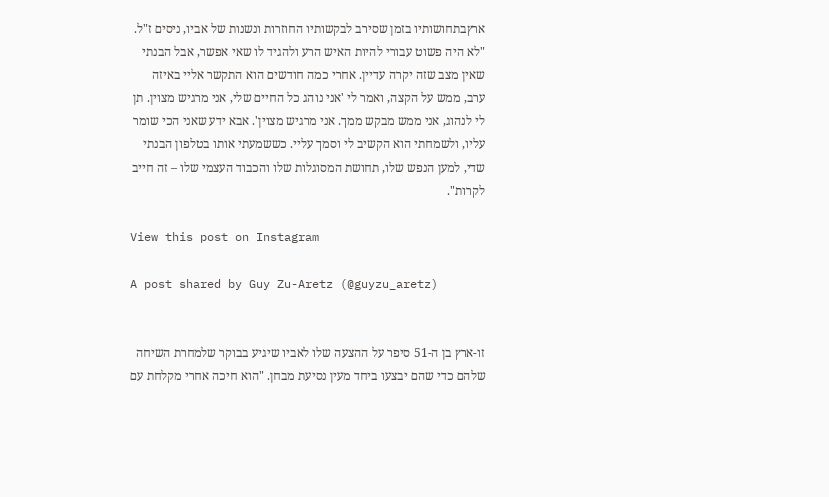ארץבתחושותיו בזמן שסירב לבקשותיו החוזרות ונשנות של אביו, ניסים ז"ל. "לא היה פשוט עבורי להיות האיש הרע ולהגיד לו שאי אפשר, אבל הבנתי שאין מצב שזה יקרה עדיין. אחרי כמה חודשים הוא התקשר אליי באיזה ערב, ממש על הקצה, ואמר לי 'אני נוהג כל החיים שלי, אני מרגיש מצוין. תן לי לנהוג, אני ממש מבקש ממך. אני מרגיש מצוין'. אבא ידע שאני הכי שומר עליו, ולשמחתי הוא הקשיב לי וסמך עליי. כששמעתי אותו בטלפון הבנתי שדי, למען הנפש שלו, תחושת המסוגלות שלו והכבוד העצמי שלו – זה חייב לקרות".

View this post on Instagram

A post shared by Guy Zu-Aretz (@guyzu_aretz)


זו-ארץ בן ה-51 סיפר על ההצעה שלו לאביו שיגיע בבוקר שלמחרת השיחה שלהם כדי שהם יבצעו ביחד מעין נסיעת מבחן. "הוא חיכה אחרי מקלחת עם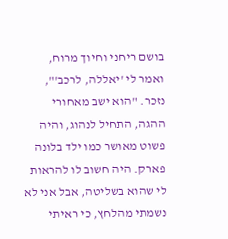בושם ריחני וחיוך מרוח, ואמר לי 'יאללה, לרכב'", נזכר. "הוא ישב מאחורי ההגה, התחיל לנהוג, והיה פשוט מאושר כמו ילד בלונה פארק. היה חשוב לו להראות לי שהוא בשליטה, אבל אני לא נשמתי מהלחץ, כי ראיתי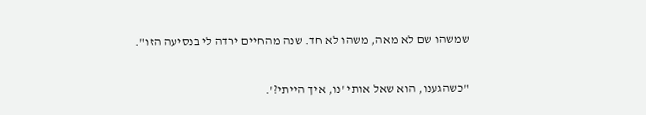שמשהו שם לא מאה, משהו לא חד. שנה מהחיים ירדה לי בנסיעה הזו".

"כשהגענו, הוא שאל אותי 'נו, איך הייתי?'.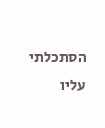הסתכלתי עליו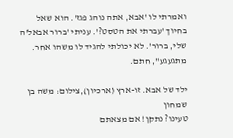ואמרתי לו 'אבא, אתה נוהג פגז'. הוא שאל בחיוך 'עברתי את הטסט?'. עניתי 'ברור אבאל'ה שלי, ברור'. לא יכולתי להגיד לו משהו אחר. מתגעגע", חתם.

ילד של אבא. זו-ארץ (ארכיון),צילום: משה בן שמחון
טעינו? נתקן! אם מצאתם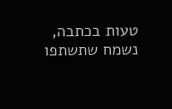טעות בכתבה, נשמח שתשתפו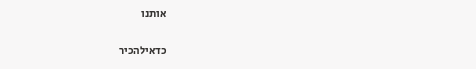אותנו

כדאילהכיר